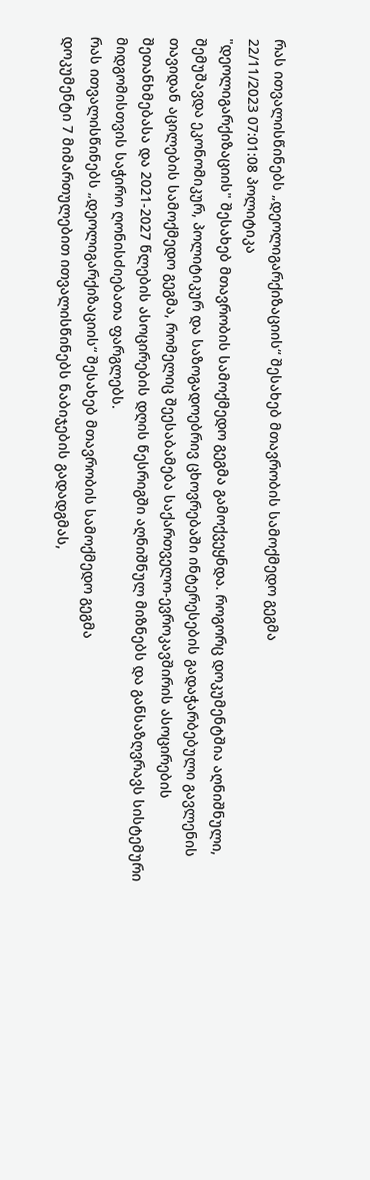რას ითვალისწინებს „დეოლიგარქიზაციის“ შესახებ მთავრობის სამოქმედო გეგმა
22/11/2023 07:01:08 პოლიტიკა
"დეოლიგარქიზაციის" შესახებ მთავრობის სამოქმედო გეგმა გამოქვეყნდა. როგორც დოკუმენტშია აღნიშნული, შემუშავდა ეკონომიკურ, პოლიტიკურ და საზოგადოებრივ ცხოვრებაში ინტერესების გადაჭარბებული გავლენის თავიდან აცილების სამოქმედო გეგმა, რომელიც შეესაბამება საქართველო-ევროკავშირის ასოცირების შეთანხმებასა და 2021-2027 წლების ასოცირების დღის წესრიგში აღნიშნულ მიზნებს და განსაზღვრავს სისტემური მიდგომისთვის საჭირო ღონისძიებათა ფარგლებს.
რას ითვალისწინებს „დეოლიგარქიზაციის“ შესახებ მთავრობის სამოქმედო გეგმა
დოკუმენტი 7 მიმართულებით ითვალისწინებს ნაბიჯების გადადგმას,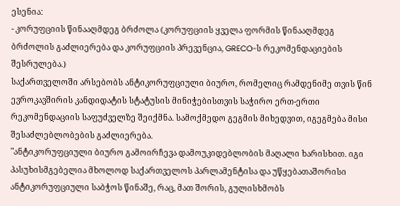ესენია:
- კორუფციის წინააღმდეგ ბრძოლა (კორუფციის ყველა ფორმის წინააღმდეგ ბრძოლის გაძლიერება და კორუფციის პრევენცია, GRECO-ს რეკომენდაციების შესრულება.)
საქართველოში არსებობს ანტიკორუფციული ბიურო, რომელიც რამდენიმე თვის წინ ევროკავშირის კანდიდატის სტატუსის მინიჭებისთვის საჭირო ერთ-ერთი რეკომენდაციის საფუძველზე შეიქმნა. სამოქმედო გეგმის მიხედვით, იგეგმება მისი შესაძლებლობების გაძლიერება.
"ანტიკორუფციული ბიურო გამოირჩევა დამოუკიდებლობის მაღალი ხარისხით. იგი პასუხისმგებელია მხოლოდ საქართველოს პარლამენტისა და უწყებათაშორისი ანტიკორუფციული საბჭოს წინაშე, რაც, მათ შორის, გულისხმობს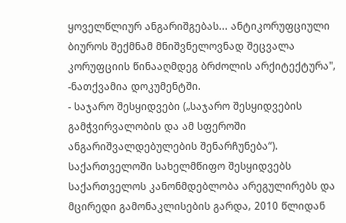ყოველწლიურ ანგარიშგებას... ანტიკორუფციული ბიუროს შექმნამ მნიშვნელოვნად შეცვალა კორუფციის წინააღმდეგ ბრძოლის არქიტექტურა", -ნათქვამია დოკუმენტში.
- საჯარო შესყიდვები („საჯარო შესყიდვების გამჭვირვალობის და ამ სფეროში ანგარიშვალდებულების შენარჩუნება“).
საქართველოში სახელმწიფო შესყიდვებს საქართველოს კანონმდებლობა არეგულირებს და მცირედი გამონაკლისების გარდა, 2010 წლიდან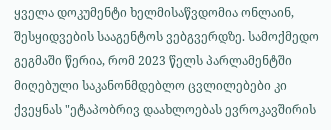ყველა დოკუმენტი ხელმისაწვდომია ონლაინ, შესყიდვების სააგენტოს ვებგვერდზე. სამოქმედო გეგმაში წერია, რომ 2023 წელს პარლამენტში მიღებული საკანონმდებლო ცვლილებები კი ქვეყნას "ეტაპობრივ დაახლოებას ევროკავშირის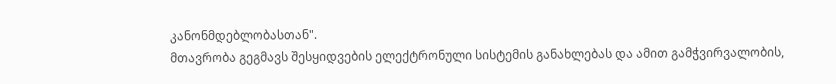კანონმდებლობასთან".
მთავრობა გეგმავს შესყიდვების ელექტრონული სისტემის განახლებას და ამით გამჭვირვალობის,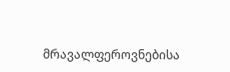მრავალფეროვნებისა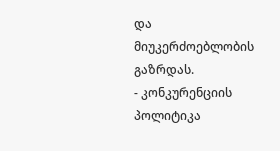და მიუკერძოებლობის გაზრდას.
- კონკურენციის პოლიტიკა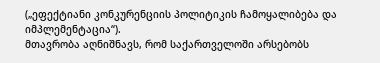(„ეფექტიანი კონკურენციის პოლიტიკის ჩამოყალიბება და იმპლემენტაცია“).
მთავრობა აღნიშნავს, რომ საქართველოში არსებობს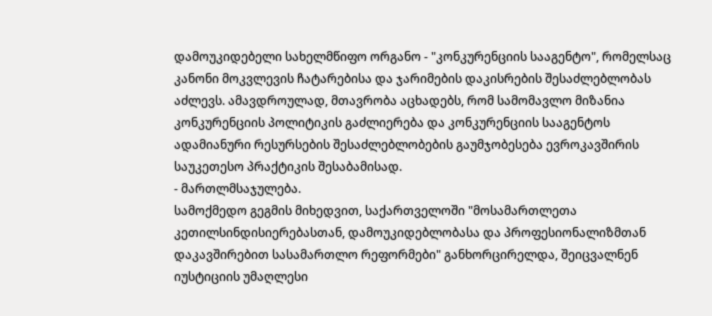დამოუკიდებელი სახელმწიფო ორგანო - "კონკურენციის სააგენტო", რომელსაც კანონი მოკვლევის ჩატარებისა და ჯარიმების დაკისრების შესაძლებლობას აძლევს. ამავდროულად, მთავრობა აცხადებს, რომ სამომავლო მიზანია კონკურენციის პოლიტიკის გაძლიერება და კონკურენციის სააგენტოს ადამიანური რესურსების შესაძლებლობების გაუმჯობესება ევროკავშირის საუკეთესო პრაქტიკის შესაბამისად.
- მართლმსაჯულება.
სამოქმედო გეგმის მიხედვით, საქართველოში "მოსამართლეთა კეთილსინდისიერებასთან, დამოუკიდებლობასა და პროფესიონალიზმთან დაკავშირებით სასამართლო რეფორმები" განხორცირელდა, შეიცვალნენ იუსტიციის უმაღლესი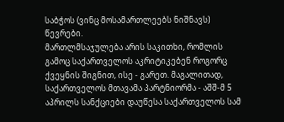საბჭოს (ვინც მოსამართლეებს ნიშნავს) წევრები.
მართლმსაჯულება არის საკითხი, რომლის გამოც საქართველოს აკრიტიკებენ როგორც ქვეყნის შიგნით, ისე - გარეთ. მაგალითად, საქართველოს მთავამა პარტნიორმა - აშშ-მ 5 აპრილს სანქციები დაუწესა საქართველოს სამ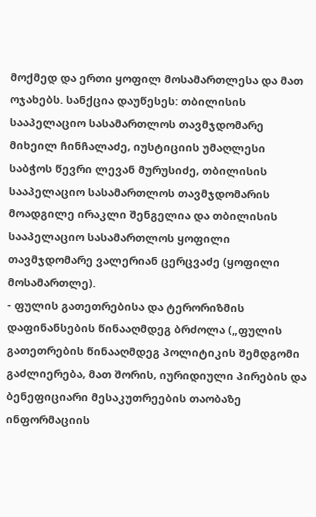მოქმედ და ერთი ყოფილ მოსამართლესა და მათ ოჯახებს. სანქცია დაუწესეს: თბილისის სააპელაციო სასამართლოს თავმჯდომარე მიხეილ ჩინჩალაძე, იუსტიციის უმაღლესი საბჭოს წევრი ლევან მურუსიძე, თბილისის სააპელაციო სასამართლოს თავმჯდომარის მოადგილე ირაკლი შენგელია და თბილისის სააპელაციო სასამართლოს ყოფილი თავმჯდომარე ვალერიან ცერცვაძე (ყოფილი მოსამართლე).
- ფულის გათეთრებისა და ტერორიზმის დაფინანსების წინააღმდეგ ბრძოლა („ფულის გათეთრების წინააღმდეგ პოლიტიკის შემდგომი გაძლიერება, მათ შორის, იურიდიული პირების და ბენეფიციარი მესაკუთრეების თაობაზე ინფორმაციის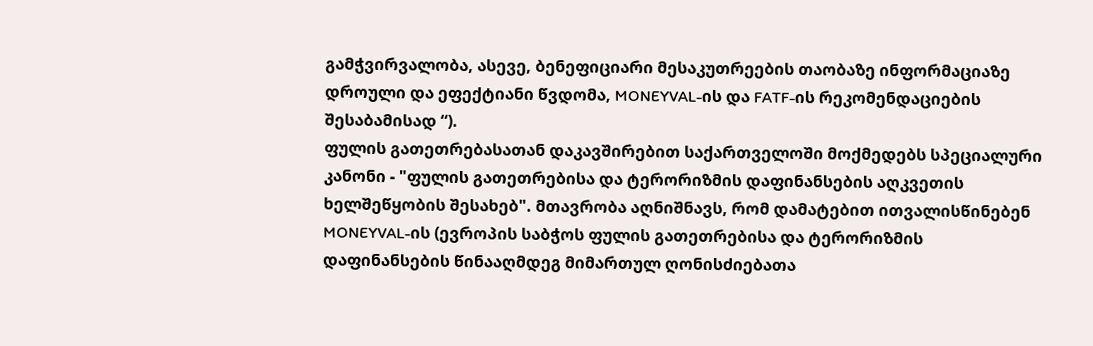გამჭვირვალობა, ასევე, ბენეფიციარი მესაკუთრეების თაობაზე ინფორმაციაზე დროული და ეფექტიანი წვდომა, MONEYVAL-ის და FATF-ის რეკომენდაციების შესაბამისად “).
ფულის გათეთრებასათან დაკავშირებით საქართველოში მოქმედებს სპეციალური კანონი - "ფულის გათეთრებისა და ტერორიზმის დაფინანსების აღკვეთის ხელშეწყობის შესახებ". მთავრობა აღნიშნავს, რომ დამატებით ითვალისწინებენ MONEYVAL-ის (ევროპის საბჭოს ფულის გათეთრებისა და ტერორიზმის დაფინანსების წინააღმდეგ მიმართულ ღონისძიებათა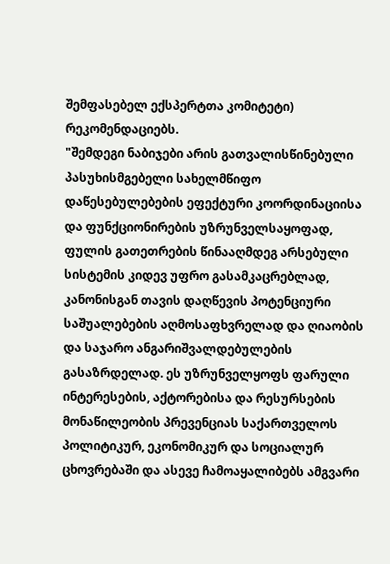შემფასებელ ექსპერტთა კომიტეტი) რეკომენდაციებს.
"შემდეგი ნაბიჯები არის გათვალისწინებული პასუხისმგებელი სახელმწიფო დაწესებულებების ეფექტური კოორდინაციისა და ფუნქციონირების უზრუნველსაყოფად, ფულის გათეთრების წინააღმდეგ არსებული სისტემის კიდევ უფრო გასამკაცრებლად, კანონისგან თავის დაღწევის პოტენციური საშუალებების აღმოსაფხვრელად და ღიაობის და საჯარო ანგარიშვალდებულების გასაზრდელად. ეს უზრუნველყოფს ფარული ინტერესების, აქტორებისა და რესურსების მონაწილეობის პრევენციას საქართველოს პოლიტიკურ, ეკონომიკურ და სოციალურ ცხოვრებაში და ასევე ჩამოაყალიბებს ამგვარი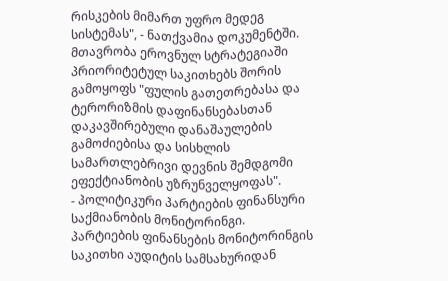რისკების მიმართ უფრო მედეგ სისტემას", - ნათქვამია დოკუმენტში.
მთავრობა ეროვნულ სტრატეგიაში პრიორიტეტულ საკითხებს შორის გამოყოფს "ფულის გათეთრებასა და ტერორიზმის დაფინანსებასთან დაკავშირებული დანაშაულების გამოძიებისა და სისხლის სამართლებრივი დევნის შემდგომი ეფექტიანობის უზრუნველყოფას".
- პოლიტიკური პარტიების ფინანსური საქმიანობის მონიტორინგი.
პარტიების ფინანსების მონიტორინგის საკითხი აუდიტის სამსახურიდან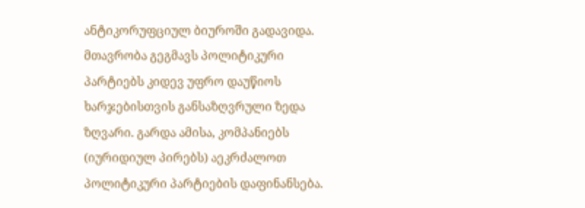ანტიკორუფციულ ბიუროში გადავიდა. მთავრობა გეგმავს პოლიტიკური პარტიებს კიდევ უფრო დაუწიოს ხარჯებისთვის განსაზღვრული ზედა ზღვარი. გარდა ამისა, კომპანიებს (იურიდიულ პირებს) აეკრძალოთ პოლიტიკური პარტიების დაფინანსება.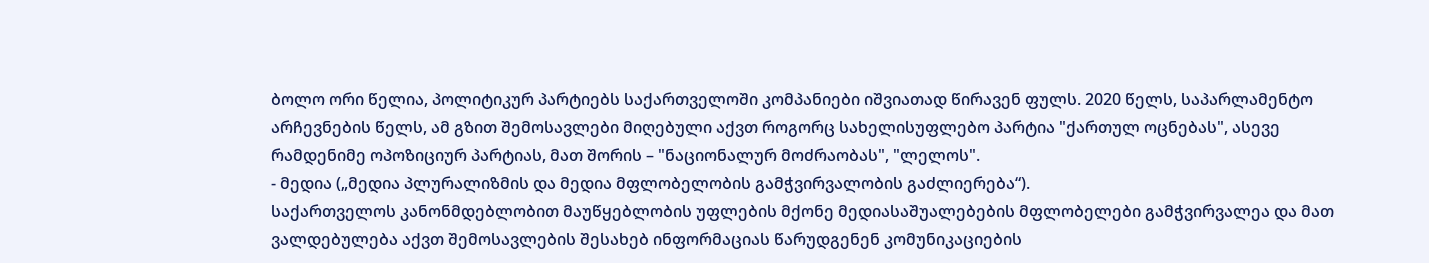ბოლო ორი წელია, პოლიტიკურ პარტიებს საქართველოში კომპანიები იშვიათად წირავენ ფულს. 2020 წელს, საპარლამენტო არჩევნების წელს, ამ გზით შემოსავლები მიღებული აქვთ როგორც სახელისუფლებო პარტია "ქართულ ოცნებას", ასევე რამდენიმე ოპოზიციურ პარტიას, მათ შორის – "ნაციონალურ მოძრაობას", "ლელოს".
- მედია („მედია პლურალიზმის და მედია მფლობელობის გამჭვირვალობის გაძლიერება“).
საქართველოს კანონმდებლობით მაუწყებლობის უფლების მქონე მედიასაშუალებების მფლობელები გამჭვირვალეა და მათ ვალდებულება აქვთ შემოსავლების შესახებ ინფორმაციას წარუდგენენ კომუნიკაციების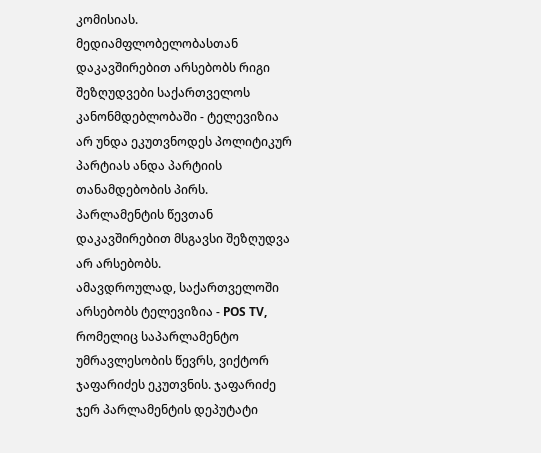კომისიას. მედიამფლობელობასთან დაკავშირებით არსებობს რიგი შეზღუდვები საქართველოს კანონმდებლობაში - ტელევიზია არ უნდა ეკუთვნოდეს პოლიტიკურ პარტიას ანდა პარტიის თანამდებობის პირს. პარლამენტის წევთან დაკავშირებით მსგავსი შეზღუდვა არ არსებობს.
ამავდროულად, საქართველოში არსებობს ტელევიზია - POS TV, რომელიც საპარლამენტო უმრავლესობის წევრს, ვიქტორ ჯაფარიძეს ეკუთვნის. ჯაფარიძე ჯერ პარლამენტის დეპუტატი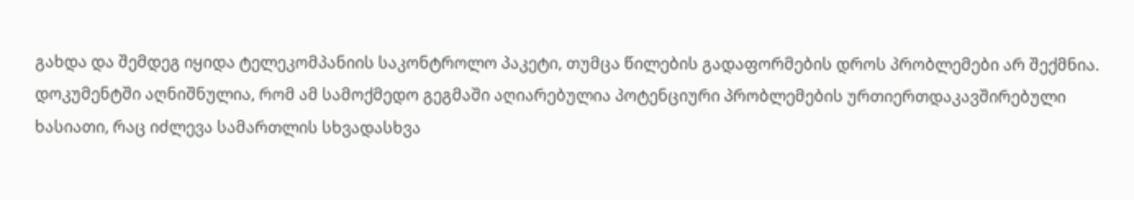გახდა და შემდეგ იყიდა ტელეკომპანიის საკონტროლო პაკეტი, თუმცა წილების გადაფორმების დროს პრობლემები არ შექმნია.
დოკუმენტში აღნიშნულია, რომ ამ სამოქმედო გეგმაში აღიარებულია პოტენციური პრობლემების ურთიერთდაკავშირებული ხასიათი, რაც იძლევა სამართლის სხვადასხვა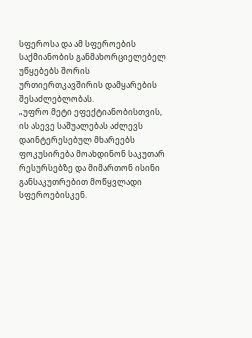სფეროსა და ამ სფეროების საქმიანობის განმახორციელებელ უწყებებს შორის ურთიერთკავშირის დამყარების შესაძლებლობას.
„უფრო მეტი ეფექტიანობისთვის, ის ასევე საშუალებას აძლევს დაინტერესებულ მხარეებს ფოკუსირება მოახდინონ საკუთარ რესურსებზე და მიმართონ ისინი განსაკუთრებით მოწყვლადი სფეროებისკენ.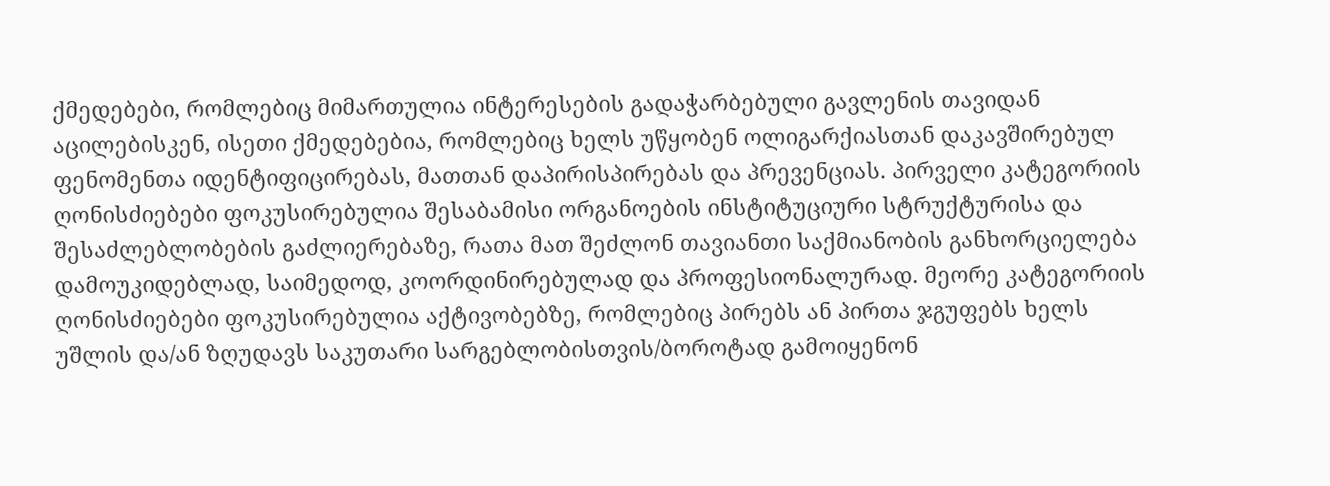ქმედებები, რომლებიც მიმართულია ინტერესების გადაჭარბებული გავლენის თავიდან აცილებისკენ, ისეთი ქმედებებია, რომლებიც ხელს უწყობენ ოლიგარქიასთან დაკავშირებულ ფენომენთა იდენტიფიცირებას, მათთან დაპირისპირებას და პრევენციას. პირველი კატეგორიის ღონისძიებები ფოკუსირებულია შესაბამისი ორგანოების ინსტიტუციური სტრუქტურისა და შესაძლებლობების გაძლიერებაზე, რათა მათ შეძლონ თავიანთი საქმიანობის განხორციელება დამოუკიდებლად, საიმედოდ, კოორდინირებულად და პროფესიონალურად. მეორე კატეგორიის ღონისძიებები ფოკუსირებულია აქტივობებზე, რომლებიც პირებს ან პირთა ჯგუფებს ხელს უშლის და/ან ზღუდავს საკუთარი სარგებლობისთვის/ბოროტად გამოიყენონ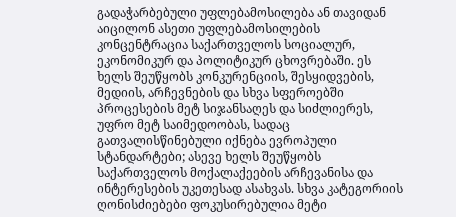გადაჭარბებული უფლებამოსილება ან თავიდან აიცილონ ასეთი უფლებამოსილების კონცენტრაცია საქართველოს სოციალურ, ეკონომიკურ და პოლიტიკურ ცხოვრებაში. ეს ხელს შეუწყობს კონკურენციის, შესყიდვების, მედიის, არჩევნების და სხვა სფეროებში პროცესების მეტ სიჯანსაღეს და სიძლიერეს, უფრო მეტ საიმედოობას, სადაც გათვალისწინებული იქნება ევროპული სტანდარტები; ასევე ხელს შეუწყობს საქართველოს მოქალაქეების არჩევანისა და ინტერესების უკეთესად ასახვას. სხვა კატეგორიის ღონისძიებები ფოკუსირებულია მეტი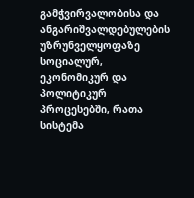გამჭვირვალობისა და ანგარიშვალდებულების უზრუნველყოფაზე სოციალურ, ეკონომიკურ და პოლიტიკურ პროცესებში, რათა სისტემა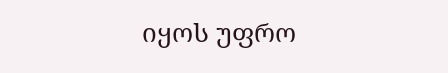იყოს უფრო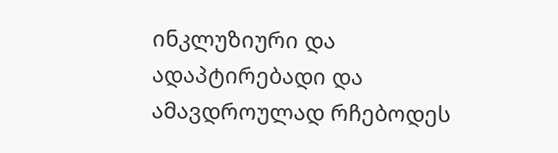ინკლუზიური და ადაპტირებადი და ამავდროულად რჩებოდეს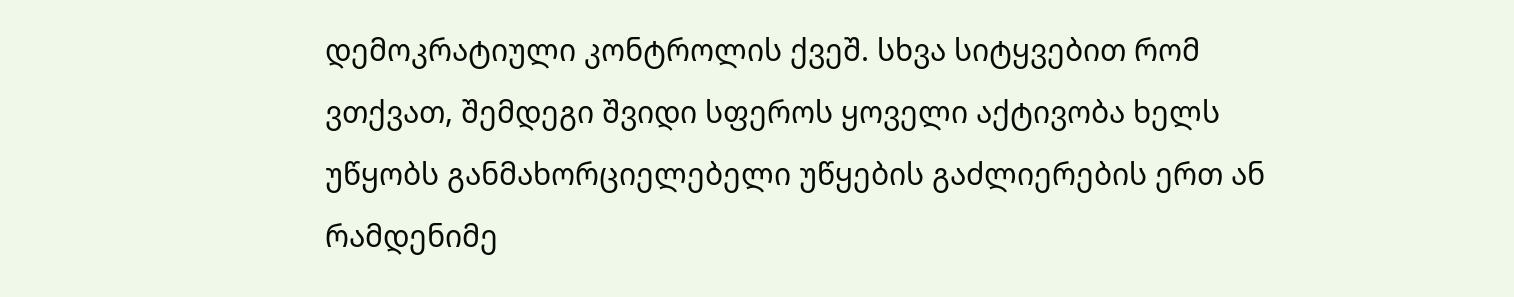დემოკრატიული კონტროლის ქვეშ. სხვა სიტყვებით რომ ვთქვათ, შემდეგი შვიდი სფეროს ყოველი აქტივობა ხელს უწყობს განმახორციელებელი უწყების გაძლიერების ერთ ან რამდენიმე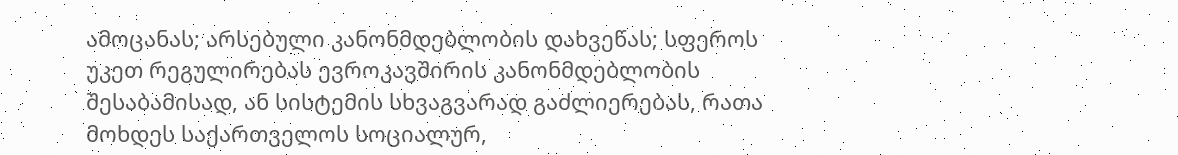ამოცანას; არსებული კანონმდებლობის დახვეწას; სფეროს უკეთ რეგულირებას ევროკავშირის კანონმდებლობის შესაბამისად, ან სისტემის სხვაგვარად გაძლიერებას, რათა მოხდეს საქართველოს სოციალურ,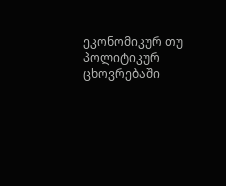ეკონომიკურ თუ პოლიტიკურ ცხოვრებაში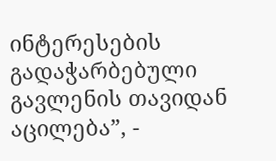ინტერესების გადაჭარბებული გავლენის თავიდან აცილება”, -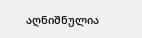აღნიშნულია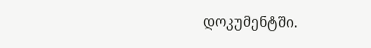დოკუმენტში.